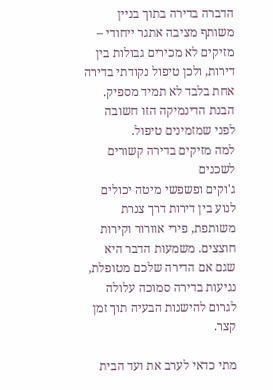הדברה בדירה בתוך בניין משותף מציבה אתגר ייחודי – מזיקים לא מכירים גבולות בין דירות, ולכן טיפול נקודתי בדירה אחת בלבד לא תמיד מספיק. הבנת הדינמיקה הזו חשובה לפני שמזמינים טיפול.
למה מזיקים בדירה קשורים לשכנים
ג'וקים ופשפשי מיטה יכולים לנוע בין דירות דרך צנרת משותפת, פירי אוורור וקירות חוצצים. משמעות הדבר היא שגם אם הדירה שלכם מטופלת, נגיעות בדירה סמוכה עלולה לגרום להישנות הבעיה תוך זמן קצר.

מתי כדאי לערב את ועד הבית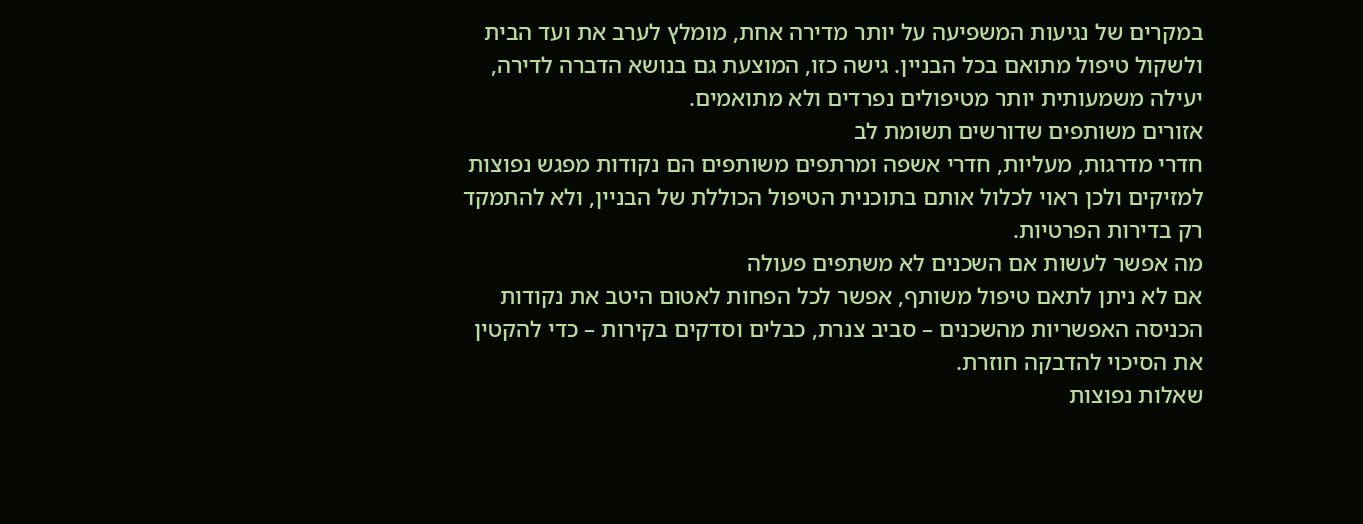במקרים של נגיעות המשפיעה על יותר מדירה אחת, מומלץ לערב את ועד הבית ולשקול טיפול מתואם בכל הבניין. גישה כזו, המוצעת גם בנושא הדברה לדירה, יעילה משמעותית יותר מטיפולים נפרדים ולא מתואמים.
אזורים משותפים שדורשים תשומת לב
חדרי מדרגות, מעליות, חדרי אשפה ומרתפים משותפים הם נקודות מפגש נפוצות למזיקים ולכן ראוי לכלול אותם בתוכנית הטיפול הכוללת של הבניין, ולא להתמקד רק בדירות הפרטיות.
מה אפשר לעשות אם השכנים לא משתפים פעולה
אם לא ניתן לתאם טיפול משותף, אפשר לכל הפחות לאטום היטב את נקודות הכניסה האפשריות מהשכנים – סביב צנרת, כבלים וסדקים בקירות – כדי להקטין את הסיכוי להדבקה חוזרת.
שאלות נפוצות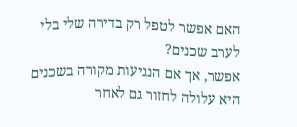האם אפשר לטפל רק בדירה שלי בלי לערב שכנים?
אפשר, אך אם הנגיעות מקורה בשכנים היא עלולה לחזור גם לאחר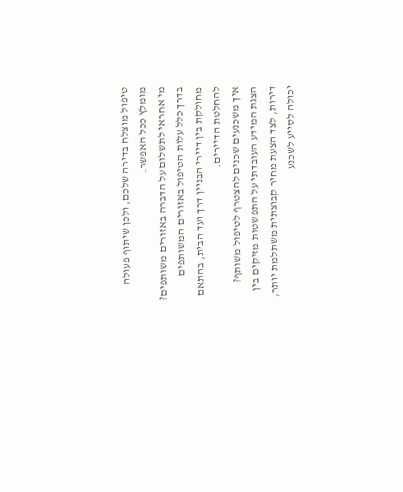טיפול מוצלח בדירה שלכם, ולכן שיתוף פעולה מומלץ ככל האפשר.
מי אחראי לתשלום על הדברה באזורים משותפים?
בדרך כלל עלות הטיפול באזורים המשותפים מחולקת בין דיירי הבניין דרך ועד הבית, בהתאם להחלטת הדיירים.
איך משכנעים שכנים להצטרף לטיפול משותף?
הצגת המידע העובדתי על התפשטות מזיקים בין דירות, לצד הצעת מחיר קבוצתית משתלמת יותר, יכולה לסייע לשכנע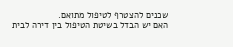שכנים להצטרף לטיפול מתואם.
האם יש הבדל בשיטת הטיפול בין דירה לבית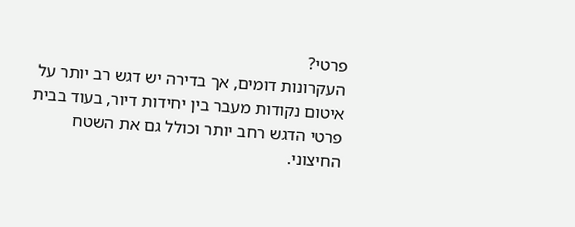פרטי?
העקרונות דומים, אך בדירה יש דגש רב יותר על איטום נקודות מעבר בין יחידות דיור, בעוד בבית פרטי הדגש רחב יותר וכולל גם את השטח החיצוני.